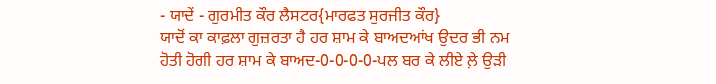- ਯਾਦੇਂ - ਗੁਰਮੀਤ ਕੌਰ ਲੈਸਟਰ{ਮਾਰਫਤ ਸੁਰਜੀਤ ਕੌਰ}
ਯਾਦੋਂ ਕਾ ਕਾਫ਼ਲਾ ਗੁਜ਼ਰਤਾ ਹੈ ਹਰ ਸ਼ਾਮ ਕੇ ਬਾਅਦਆਂਖ ਉਦਰ ਭੀ ਨਮ ਹੋਤੀ ਹੋਗੀ ਹਰ ਸ਼ਾਮ ਕੇ ਬਾਅਦ-0-0-0-0-ਪਲ ਬਰ ਕੇ ਲੀਏ ਲ਼ੇ ਉੜੀ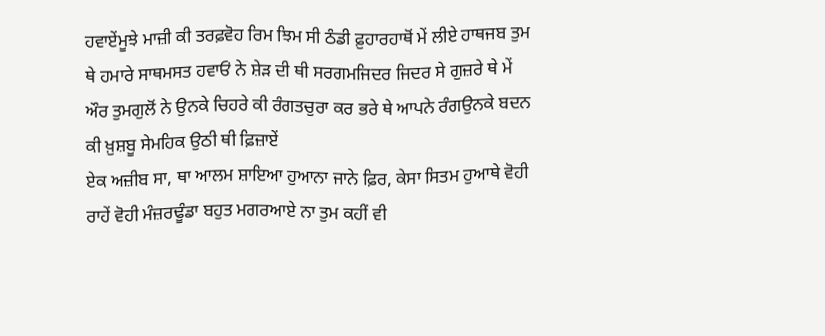ਹਵਾਏਂਮੂਝੇ ਮਾਜ਼ੀ ਕੀ ਤਰਫ਼ਵੋਹ ਰਿਮ ਝਿਮ ਸੀ ਠੰਡੀ ਫ਼ੁਹਾਰਹਾਥੋਂ ਮੇਂ ਲੀਏ ਹਾਥਜਬ ਤੁਮ ਥੇ ਹਮਾਰੇ ਸਾਥਮਸਤ ਹਵਾਓਂ ਨੇ ਸ਼ੇੜ ਦੀ ਥੀ ਸਰਗਮਜਿਦਰ ਜਿਦਰ ਸੇ ਗੁਜ਼ਰੇ ਥੇ ਮੇਂ ਔਰ ਤੁਮਗੁਲੋਂ ਨੇ ਉਨਕੇ ਚਿਹਰੇ ਕੀ ਰੰਗਤਚੁਰਾ ਕਰ ਭਰੇ ਥੇ ਆਪਨੇ ਰੰਗਉਨਕੇ ਬਦਨ ਕੀ ਖ਼ੁਸ਼ਬੂ ਸੇਮਹਿਕ ਉਠੀ ਥੀ ਫ਼ਿਜ਼ਾਏਂ
ਏਕ ਅਜ਼ੀਬ ਸਾ, ਥਾ ਆਲਮ ਸ਼ਾਇਆ ਹੁਆਨਾ ਜਾਨੇ ਫ਼ਿਰ, ਕੇਸਾ ਸਿਤਮ ਹੁਆਥੇ ਵੋਹੀ ਰਾਹੇਂ ਵੋਹੀ ਮੰਜ਼ਰਢੂੰਡਾ ਬਹੁਤ ਮਗਰਆਏ ਨਾ ਤੁਮ ਕਹੀਂ ਵੀ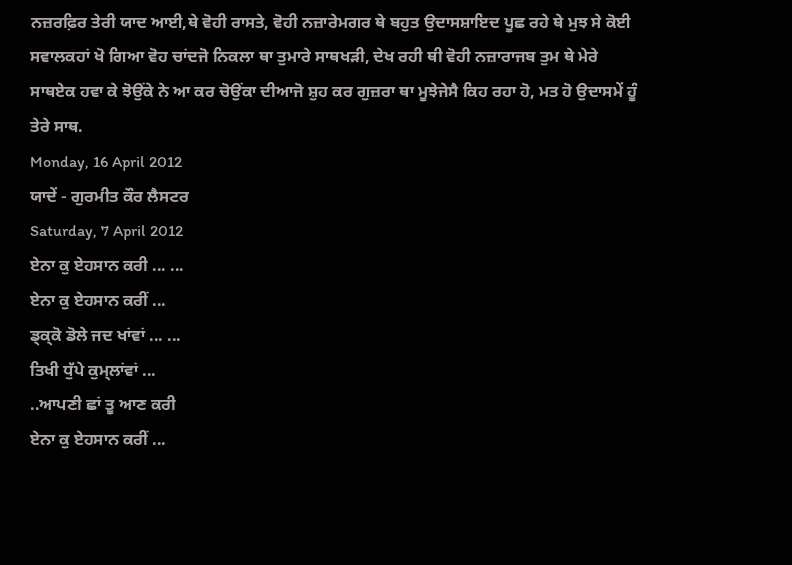ਨਜ਼ਰਫ਼ਿਰ ਤੇਰੀ ਯਾਦ ਆਈ,ਥੇ ਵੋਹੀ ਰਾਸਤੇ, ਵੋਹੀ ਨਜ਼ਾਰੇਮਗਰ ਥੇ ਬਹੁਤ ਉਦਾਸਸ਼ਾਇਦ ਪੂਛ ਰਹੇ ਥੇ ਮੁਝ ਸੇ ਕੋਈ ਸਵਾਲਕਹਾਂ ਖੋ ਗਿਆ ਵੋਹ ਚਾਂਦਜੋ ਨਿਕਲਾ ਥਾ ਤੁਮਾਰੇ ਸਾਥਖੜੀ, ਦੇਖ ਰਹੀ ਥੀ ਵੋਹੀ ਨਜ਼ਾਰਾਜਬ ਤੁਮ ਥੇ ਮੇਰੇ ਸਾਥਏਕ ਹਵਾ ਕੇ ਝੋਉਂਕੇ ਨੇ ਆ ਕਰ ਚੋਉਂਕਾ ਦੀਆਜੋ ਸ਼ੁਹ ਕਰ ਗੁਜ਼ਰਾ ਥਾ ਮੂਝੇਜੇਸੈ ਕਿਹ ਰਹਾ ਹੋ, ਮਤ ਹੋ ਉਦਾਸਮੇਂ ਹੂੰ ਤੇਰੇ ਸਾਥ.
Monday, 16 April 2012
ਯਾਦੇਂ - ਗੁਰਮੀਤ ਕੌਰ ਲੈਸਟਰ
Saturday, 7 April 2012
ਏਨਾ ਕੁ ਏਹਸਾਨ ਕਰੀ ... ...
ਏਨਾ ਕੁ ਏਹਸਾਨ ਕਰੀਂ ...
ਡ੍ਕ੍ਕੋ ਡੋਲੇ ਜਦ ਖਾਂਵਾਂ ... ...
ਤਿਖੀ ਧੁੱਪੇ ਕੁਮ੍ਲਾਂਵਾਂ ...
..ਆਪਣੀ ਛਾਂ ਤੂ ਆਣ ਕਰੀ
ਏਨਾ ਕੁ ਏਹਸਾਨ ਕਰੀਂ ...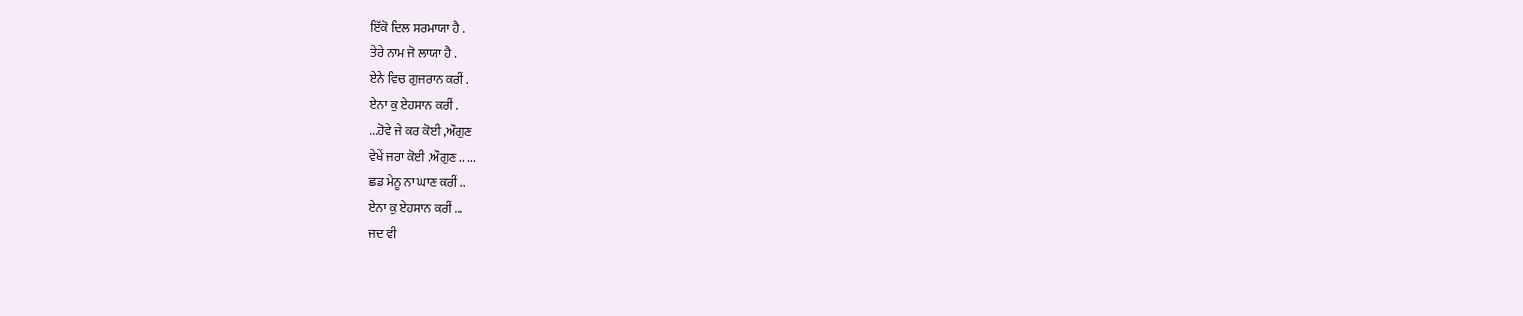ਇੱਕੋ ਦਿਲ ਸਰਮਾਯਾ ਹੈ .
ਤੇਰੇ ਨਾਮ ਜੋ ਲਾਯਾ ਹੈ .
ਏਨੇ ਵਿਚ ਗੁਜਰਾਨ ਕਰੀਂ .
ਏਨਾ ਕੁ ਏਹਸਾਨ ਕਰੀਂ .
...ਹੋਵੇ ਜੇ ਕਰ ਕੋਈ ,ਔਗੁਣ
ਵੇਖੇਂ ਜਰਾ ਕੋਈ .ਔਗੁਣ .. ...
ਛਡ ਮੇਨੂ ਨਾ ਘਾਣ ਕਰੀਂ ..
ਏਨਾ ਕੁ ਏਹਸਾਨ ਕਰੀਂ ...
ਜਦ ਵੀ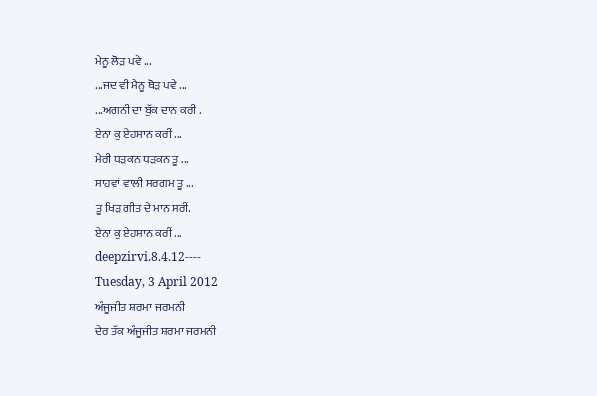ਮੇਨੂ ਲੋੜ ਪਵੇ ...
...ਜਦ ਵੀ ਮੈਨੂ ਥੋੜ ਪਵੇ ...
...ਅਗਨੀ ਦਾ ਬੁੱਕ ਦਾਨ ਕਰੀ .
ਏਨਾ ਕੁ ਏਹਸਾਨ ਕਰੀਂ ...
ਮੇਰੀ ਧੜਕਨ ਧੜਕਨ ਤੂ ...
ਸਾਹਵਾਂ ਵਾਲੀ ਸਰਗਮ ਤੂ ...
ਤੂ ਖਿੜ ਗੀਤ ਦੇ ਮਾਨ ਸਰੀਂ.
ਏਨਾ ਕੁ ਏਹਸਾਨ ਕਰੀਂ ...
deepzirvi.8.4.12----
Tuesday, 3 April 2012
ਅੰਜੂਜੀਤ ਸ਼ਰਮਾ ਜਰਮਨੀ
ਦੇਰ ਤੱਕ ਅੰਜੂਜੀਤ ਸ਼ਰਮਾ ਜਰਮਨੀ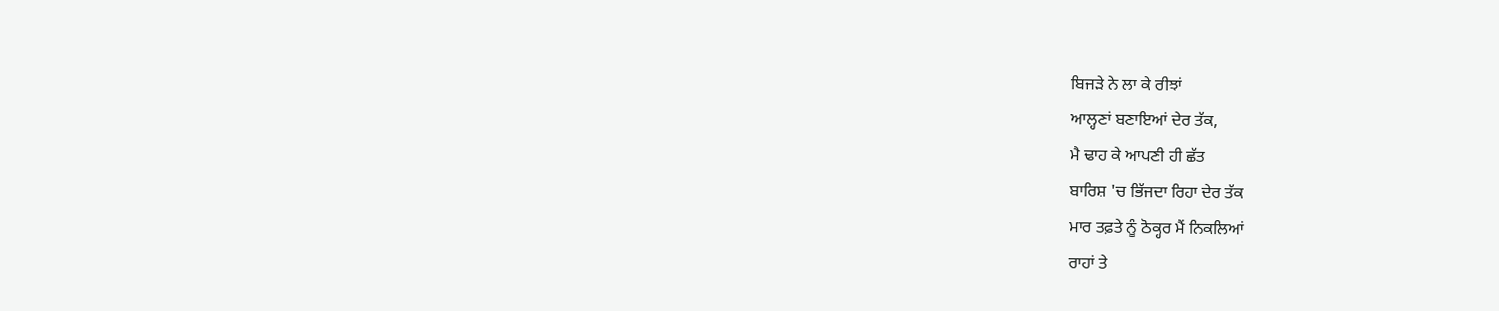ਬਿਜੜੇ ਨੇ ਲਾ ਕੇ ਰੀਝਾਂ
ਆਲ੍ਹਣਾਂ ਬਣਾਇਆਂ ਦੇਰ ਤੱਕ,
ਮੈ ਢਾਹ ਕੇ ਆਪਣੀ ਹੀ ਛੱਤ
ਬਾਰਿਸ਼ 'ਚ ਭਿੱਜਦਾ ਰਿਹਾ ਦੇਰ ਤੱਕ
ਮਾਰ ਤਫ਼ਤੇ ਨੂੰ ਠੋਕ੍ਹਰ ਮੈਂ ਨਿਕਲਿਆਂ
ਰਾਹਾਂ ਤੇ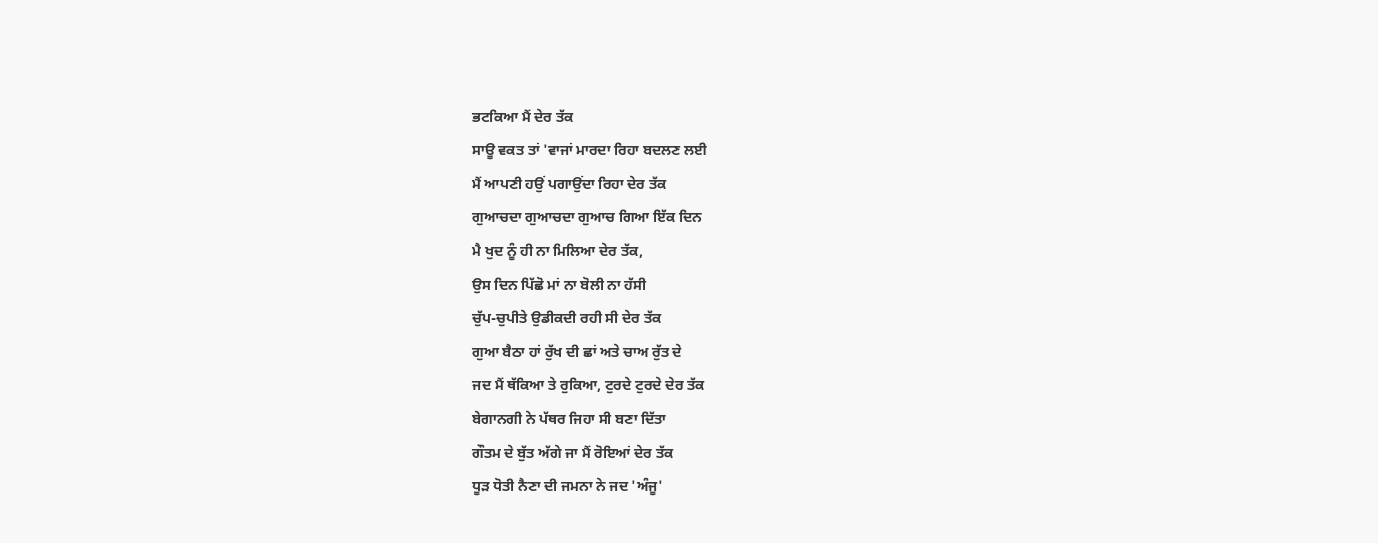ਭਟਕਿਆ ਮੈਂ ਦੇਰ ਤੱਕ
ਸਾਊ ਵਕਤ ਤਾਂ 'ਵਾਜਾਂ ਮਾਰਦਾ ਰਿਹਾ ਬਦਲਣ ਲਈ
ਮੈਂ ਆਪਣੀ ਹਉਂ ਪਗਾਉਂਦਾ ਰਿਹਾ ਦੇਰ ਤੱਕ
ਗੁਆਚਦਾ ਗੁਆਚਦਾ ਗੁਆਚ ਗਿਆ ਇੱਕ ਦਿਨ
ਮੈ ਖੁਦ ਨੂੰ ਹੀ ਨਾ ਮਿਲਿਆ ਦੇਰ ਤੱਕ,
ਉਸ ਦਿਨ ਪਿੱਛੋ ਮਾਂ ਨਾ ਬੋਲੀ ਨਾ ਹੱਸੀ
ਚੁੱਪ-ਚੁਪੀਤੇ ਉਡੀਕਦੀ ਰਹੀ ਸੀ ਦੇਰ ਤੱਕ
ਗੁਆ ਬੈਠਾ ਹਾਂ ਰੁੱਖ ਦੀ ਛਾਂ ਅਤੇ ਚਾਅ ਰੁੱਤ ਦੇ
ਜਦ ਮੈਂ ਥੱਕਿਆ ਤੇ ਰੁਕਿਆ, ਟੁਰਦੇ ਟੁਰਦੇ ਦੇਰ ਤੱਕ
ਬੇਗਾਨਗੀ ਨੇ ਪੱਥਰ ਜਿਹਾ ਸੀ ਬਣਾ ਦਿੱਤਾ
ਗੌਤਮ ਦੇ ਬੁੱਤ ਅੱਗੇ ਜਾ ਮੈਂ ਰੋਇਆਂ ਦੇਰ ਤੱਕ
ਧੂੜ ਧੋਤੀ ਨੈਣਾ ਦੀ ਜਮਨਾ ਨੇ ਜਦ 'ਅੰਜੂ'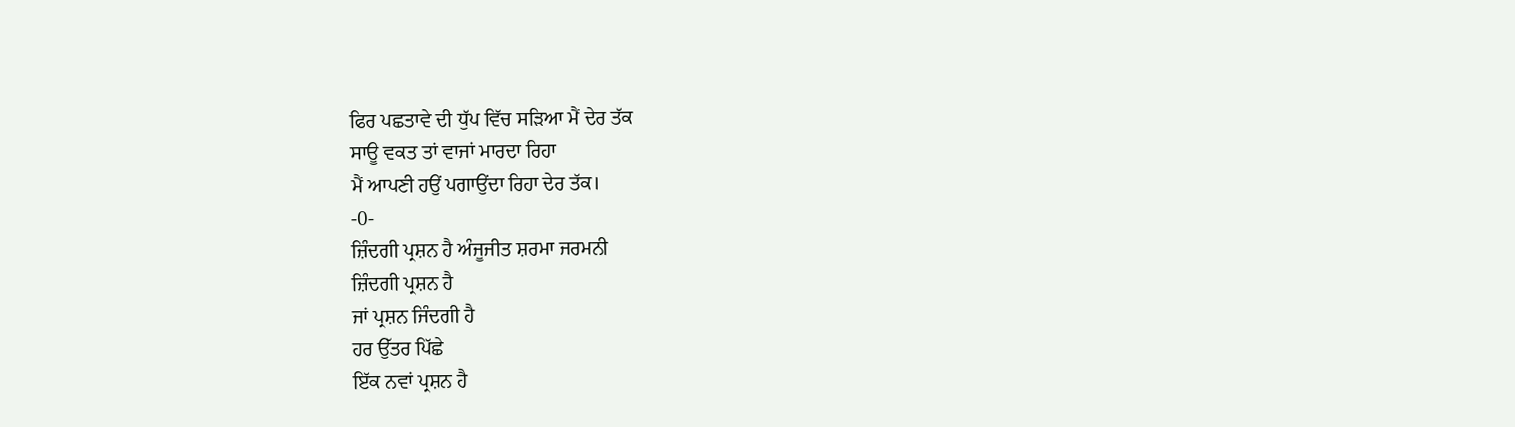ਫਿਰ ਪਛਤਾਵੇ ਦੀ ਧੁੱਪ ਵਿੱਚ ਸੜਿਆ ਮੈਂ ਦੇਰ ਤੱਕ
ਸਾਊ ਵਕਤ ਤਾਂ ਵਾਜਾਂ ਮਾਰਦਾ ਰਿਹਾ
ਮੈਂ ਆਪਣੀ ਹਉਂ ਪਗਾਉਂਦਾ ਰਿਹਾ ਦੇਰ ਤੱਕ।
-0-
ਜ਼ਿੰਦਗੀ ਪ੍ਰਸ਼ਨ ਹੈ ਅੰਜੂਜੀਤ ਸ਼ਰਮਾ ਜਰਮਨੀ
ਜ਼ਿੰਦਗੀ ਪ੍ਰਸ਼ਨ ਹੈ
ਜਾਂ ਪ੍ਰਸ਼ਨ ਜਿੰਦਗੀ ਹੈ
ਹਰ ਉੱਤਰ ਪਿੱਛੇ
ਇੱਕ ਨਵਾਂ ਪ੍ਰਸ਼ਨ ਹੈ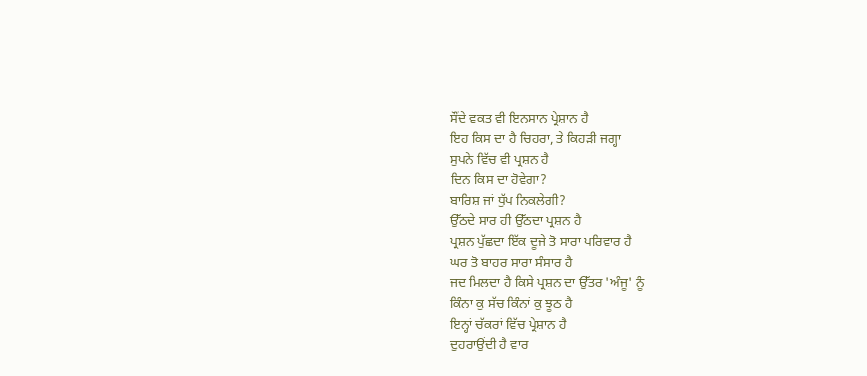ਸੌਂਦੇ ਵਕਤ ਵੀ ਇਨਸਾਨ ਪ੍ਰੇਸ਼ਾਨ ਹੈ
ਇਹ ਕਿਸ ਦਾ ਹੈ ਚਿਹਰਾ, ਤੇ ਕਿਹੜੀ ਜਗ੍ਹਾ
ਸੁਪਨੇ ਵਿੱਚ ਵੀ ਪ੍ਰਸ਼ਨ ਹੈ
ਦਿਨ ਕਿਸ ਦਾ ਹੋਵੇਗਾ?
ਬਾਰਿਸ਼ ਜਾਂ ਧੁੱਪ ਨਿਕਲੇਗੀ?
ਉੱਠਦੇ ਸਾਰ ਹੀ ਉੱਠਦਾ ਪ੍ਰਸ਼ਨ ਹੈ
ਪ੍ਰਸ਼ਨ ਪੁੱਛਦਾ ਇੱਕ ਦੂਜੇ ਤੋ ਸਾਰਾ ਪਰਿਵਾਰ ਹੈ
ਘਰ ਤੋ ਬਾਹਰ ਸਾਰਾ ਸੰਸਾਰ ਹੈ
ਜਦ ਮਿਲਦਾ ਹੈ ਕਿਸੇ ਪ੍ਰਸ਼ਨ ਦਾ ਉੱਤਰ 'ਅੰਜੂ' ਨੂੰ
ਕਿੰਨਾ ਕੁ ਸੱਚ ਕਿੰਨਾਂ ਕੁ ਝੂਠ ਹੈ
ਇਨ੍ਹਾਂ ਚੱਕਰਾਂ ਵਿੱਚ ਪ੍ਰੇਸ਼ਾਨ ਹੈ
ਦੁਹਰਾਉਂਦੀ ਹੈ ਵਾਰ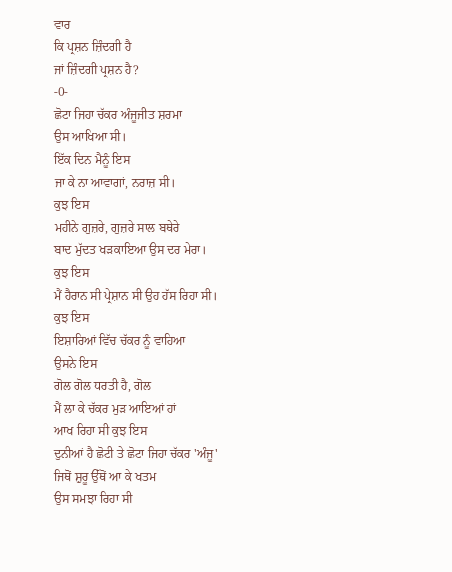ਵਾਰ
ਕਿ ਪ੍ਰਸ਼ਨ ਜ਼ਿੰਦਗੀ ਹੈ
ਜਾਂ ਜ਼ਿੰਦਗੀ ਪ੍ਰਸ਼ਨ ਹੈ?
-0-
ਛੋਟਾ ਜਿਹਾ ਚੱਕਰ ਅੰਜੂਜੀਤ ਸ਼ਰਮਾ
ਉਸ ਆਖਿਆ ਸੀ।
ਇੱਕ ਦਿਨ ਮੈਨੂੰ ਇਸ
ਜਾ ਕੇ ਨਾ ਆਵਾਗਾਂ, ਨਰਾਜ਼ ਸੀ।
ਕੁਝ ਇਸ
ਮਹੀਨੇ ਗੁਜ਼ਰੇ, ਗੁਜ਼ਰੇ ਸਾਲ ਬਥੇਰੇ
ਬਾਦ ਮੁੱਦਤ ਖੜਕਾਇਆ ਉਸ ਦਰ ਮੇਰਾ।
ਕੁਝ ਇਸ
ਮੈਂ ਹੈਰਾਨ ਸੀ ਪ੍ਰੇਸ਼ਾਨ ਸੀ ਉਹ ਹੱਸ ਰਿਹਾ ਸੀ।
ਕੁਝ ਇਸ
ਇਸ਼ਾਰਿਆਂ ਵਿੱਚ ਚੱਕਰ ਨੂੰ ਵਾਹਿਆ
ਉਸਨੇ ਇਸ
ਗੋਲ ਗੋਲ ਧਰਤੀ ਹੈ, ਗੋਲ
ਮੈਂ ਲਾ ਕੇ ਚੱਕਰ ਮੁੜ ਆਇਆਂ ਹਾਂ
ਆਖ ਰਿਹਾ ਸੀ ਕੁਝ ਇਸ
ਦੁਨੀਆਂ ਹੈ ਛੋਟੀ ਤੇ ਛੋਟਾ ਜਿਹਾ ਚੱਕਰ 'ਅੰਜੂ'
ਜਿਥੋਂ ਸ਼ੁਰੂ ਉੱਥੋਂ ਆ ਕੇ ਖਤਮ
ਉਸ ਸਮਝਾ ਰਿਹਾ ਸੀ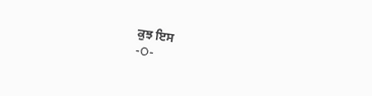ਕੁਝ ਇਸ
-O-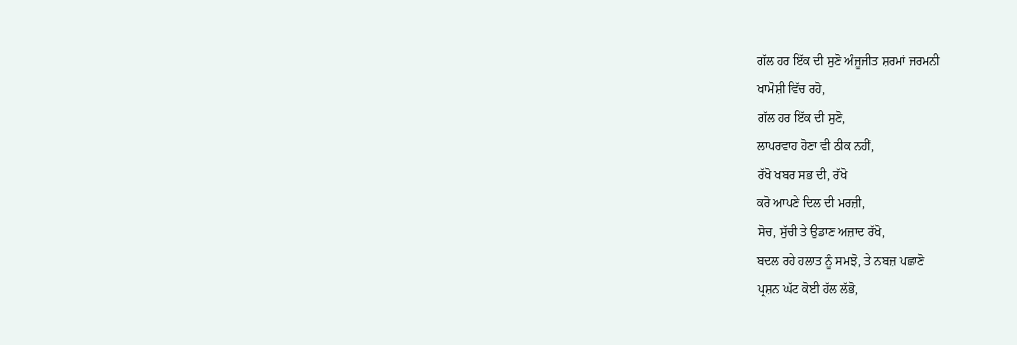ਗੱਲ ਹਰ ਇੱਕ ਦੀ ਸੁਣੋ ਅੰਜੂਜੀਤ ਸ਼ਰਮਾਂ ਜਰਮਨੀ
ਖਾਮੋਸ਼ੀ ਵਿੱਚ ਰਹੋ,
ਗੱਲ ਹਰ ਇੱਕ ਦੀ ਸੁਣੋ,
ਲਾਪਰਵਾਹ ਹੋਣਾ ਵੀ ਠੀਕ ਨਹੀਂ,
ਰੱਖੋ ਖਬਰ ਸਭ ਦੀ, ਰੱਖੋ
ਕਰੋ ਆਪਣੇ ਦਿਲ ਦੀ ਮਰਜ਼ੀ,
ਸੋਚ, ਸੁੱਚੀ ਤੇ ਉਡਾਣ ਅਜ਼ਾਦ ਰੱਖੋ,
ਬਦਲ ਰਹੇ ਹਲਾਤ ਨੂੰ ਸਮਝੋ, ਤੇ ਨਬਜ਼ ਪਛਾਣੋ
ਪ੍ਰਸ਼ਨ ਘੱਟ ਕੋਈ ਹੱਲ ਲੱਭੋ,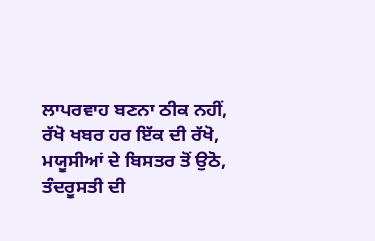ਲਾਪਰਵਾਹ ਬਣਨਾ ਠੀਕ ਨਹੀਂ,
ਰੱਖੋ ਖਬਰ ਹਰ ਇੱਕ ਦੀ ਰੱਖੋ,
ਮਯੂਸੀਆਂ ਦੇ ਬਿਸਤਰ ਤੋਂ ਉਠੋ,
ਤੰਦਰੂਸਤੀ ਦੀ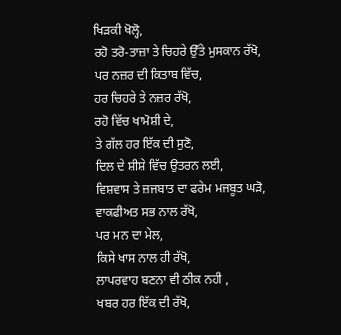ਖਿੜਕੀ ਖੋਲ੍ਹੋ,
ਰਹੋ ਤਰੋ-ਤਾਜ਼ਾ ਤੇ ਚਿਹਰੇ ਉੱਤੇ ਮੁਸਕਾਨ ਰੱਖੋ,
ਪਰ ਨਜ਼ਰ ਦੀ ਕਿਤਾਬ ਵਿੱਚ,
ਹਰ ਚਿਹਰੇ ਤੇ ਨਜ਼ਰ ਰੱਖੋ,
ਰਹੋ ਵਿੱਚ ਖਾਮੋਸ਼ੀ ਦੇ,
ਤੇ ਗੱਲ ਹਰ ਇੱਕ ਦੀ ਸੁਣੋ,
ਦਿਲ ਦੇ ਸ਼ੀਸ਼ੇ ਵਿੱਚ ਉਤਰਨ ਲਈ,
ਵਿਸ਼ਵਾਸ ਤੇ ਜ਼ਜਬਾਤ ਦਾ ਫਰੇਮ ਮਜਬੂਤ ਘੜੋ,
ਵਾਕਫੀਅਤ ਸਭ ਨਾਲ ਰੱਖੋ,
ਪਰ ਮਨ ਦਾ ਮੇਲ,
ਕਿਸੇ ਖਾਸ ਨਾਲ ਹੀ ਰੱਖੋ,
ਲਾਪਰਵਾਹ ਬਣਨਾ ਵੀ ਠੀਕ ਨਹੀ ,
ਖਬਰ ਹਰ ਇੱਕ ਦੀ ਰੱਖੋ,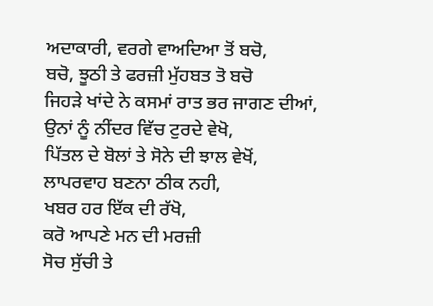ਅਦਾਕਾਰੀ, ਵਰਗੇ ਵਾਅਦਿਆ ਤੋਂ ਬਚੋ,
ਬਚੋ, ਝੂਠੀ ਤੇ ਫਰਜ਼ੀ ਮੁੱਹਬਤ ਤੋ ਬਚੋ
ਜਿਹੜੇ ਖਾਂਦੇ ਨੇ ਕਸਮਾਂ ਰਾਤ ਭਰ ਜਾਗਣ ਦੀਆਂ,
ਉਨਾਂ ਨੂੰ ਨੀਂਦਰ ਵਿੱਚ ਟੁਰਦੇ ਵੇਖੋ,
ਪਿੱਤਲ ਦੇ ਬੋਲਾਂ ਤੇ ਸੋਨੇ ਦੀ ਝਾਲ ਵੇਖੋਂ,
ਲਾਪਰਵਾਹ ਬਣਨਾ ਠੀਕ ਨਹੀ,
ਖਬਰ ਹਰ ਇੱਕ ਦੀ ਰੱਖੋ,
ਕਰੋ ਆਪਣੇ ਮਨ ਦੀ ਮਰਜ਼ੀ
ਸੋਚ ਸੁੱਚੀ ਤੇ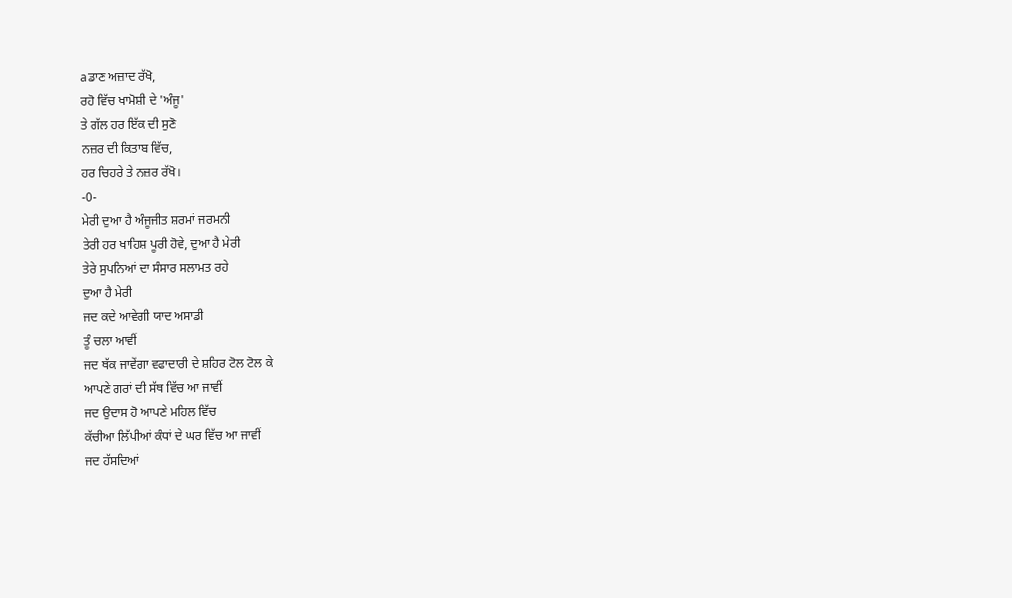aਡਾਣ ਅਜ਼ਾਦ ਰੱਖੋ,
ਰਹੋ ਵਿੱਚ ਖਾਮੋਸ਼ੀ ਦੇ 'ਅੰਜੂ'
ਤੇ ਗੱਲ ਹਰ ਇੱਕ ਦੀ ਸੁਣੋ
ਨਜ਼ਰ ਦੀ ਕਿਤਾਬ ਵਿੱਚ,
ਹਰ ਚਿਹਰੇ ਤੇ ਨਜ਼ਰ ਰੱਖੋ।
-0-
ਮੇਰੀ ਦੁਆ ਹੈ ਅੰਜੂਜੀਤ ਸ਼ਰਮਾਂ ਜਰਮਨੀ
ਤੇਰੀ ਹਰ ਖਾਹਿਸ਼ ਪੂਰੀ ਹੋਵੇ, ਦੁਆ ਹੈ ਮੇਰੀ
ਤੇਰੇ ਸੁਪਨਿਆਂ ਦਾ ਸੰਸਾਰ ਸਲਾਮਤ ਰਹੇ
ਦੁਆ ਹੈ ਮੇਰੀ
ਜਦ ਕਦੇ ਆਵੇਗੀ ਯਾਦ ਅਸਾਡੀ
ਤੂੰ ਚਲਾ ਆਵੀਂ
ਜਦ ਥੱਕ ਜਾਵੇਂਗਾ ਵਫਾਦਾਰੀ ਦੇ ਸ਼ਹਿਰ ਟੋਲ ਟੋਲ ਕੇ
ਆਪਣੇ ਗਰਾਂ ਦੀ ਸੱਥ ਵਿੱਚ ਆ ਜਾਵੀਂ
ਜਦ ਉਦਾਸ ਹੋ ਆਪਣੇ ਮਹਿਲ ਵਿੱਚ
ਕੱਚੀਆ ਲਿੱਪੀਆਂ ਕੰਧਾਂ ਦੇ ਘਰ ਵਿੱਚ ਆ ਜਾਵੀਂ
ਜਦ ਹੱਸਦਿਆਂ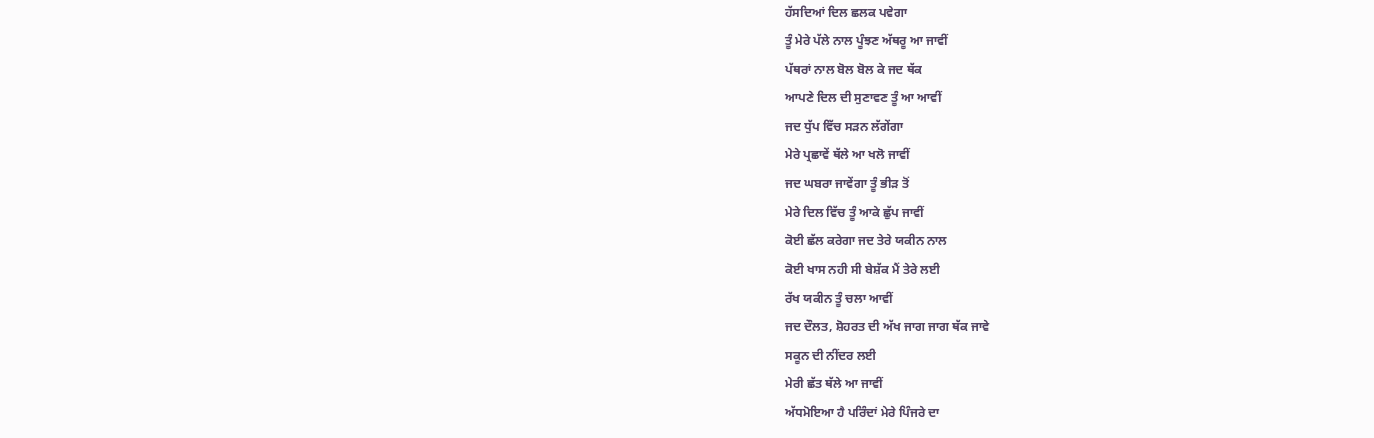ਹੱਸਦਿਆਂ ਦਿਲ ਛਲਕ ਪਵੇਗਾ
ਤੂੰ ਮੇਰੇ ਪੱਲੇ ਨਾਲ ਪੂੰਝਣ ਅੱਥਰੂ ਆ ਜਾਵੀਂ
ਪੱਥਰਾਂ ਨਾਲ ਬੋਲ ਬੋਲ ਕੇ ਜਦ ਥੱਕ
ਆਪਣੇ ਦਿਲ ਦੀ ਸੁਣਾਵਣ ਤੂੰ ਆ ਆਵੀਂ
ਜਦ ਧੁੱਪ ਵਿੱਚ ਸੜਨ ਲੱਗੇਂਗਾ
ਮੇਰੇ ਪ੍ਰਛਾਵੇਂ ਥੱਲੇ ਆ ਖਲੋ ਜਾਵੀਂ
ਜਦ ਘਬਰਾ ਜਾਵੇਂਗਾ ਤੂੰ ਭੀੜ ਤੋਂ
ਮੇਰੇ ਦਿਲ ਵਿੱਚ ਤੂੰ ਆਕੇ ਛੁੱਪ ਜਾਵੀਂ
ਕੋਈ ਛੱਲ ਕਰੇਗਾ ਜਦ ਤੇਰੇ ਯਕੀਨ ਨਾਲ
ਕੋਈ ਖਾਸ ਨਹੀ ਸੀ ਬੇਸ਼ੱਕ ਮੈਂ ਤੇਰੇ ਲਈ
ਰੱਖ ਯਕੀਨ ਤੂੰ ਚਲਾ ਆਵੀਂ
ਜਦ ਦੌਲਤ, ਸ਼ੋਹਰਤ ਦੀ ਅੱਖ ਜਾਗ ਜਾਗ ਥੱਕ ਜਾਵੇ
ਸਕੂਨ ਦੀ ਨੀਂਦਰ ਲਈ
ਮੇਰੀ ਛੱਤ ਥੱਲੇ ਆ ਜਾਵੀਂ
ਅੱਧਮੋਇਆ ਹੈ ਪਰਿੰਦਾਂ ਮੇਰੇ ਪਿੰਜਰੇ ਦਾ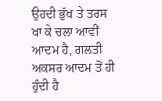ਉਹਦੀ ਭੁੱਖ ਤੇ ਤਰਸ ਖਾ ਕੇ ਚਲਾ ਆਵੀਂ
ਆਦਮ ਹੈ, ਗਲਤੀ ਅਕਸਰ ਆਦਮ ਤੋਂ ਹੀ ਹੁੰਦੀ ਹੈ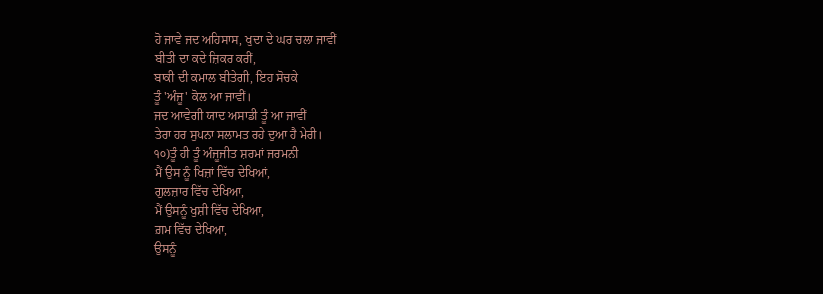ਹੋ ਜਾਵੇ ਜਦ ਅਹਿਸਾਸ, ਖੁਦਾ ਦੇ ਘਰ ਚਲਾ ਜਾਵੀਂ
ਬੀਤੀ ਦਾ ਕਦੇ ਜ਼ਿਕਰ ਕਰੀਂ,
ਬਾਕੀ ਦੀ ਕਮਾਲ ਬੀਤੇਗੀ, ਇਹ ਸੋਚਕੇ
ਤੂੰ 'ਅੰਜੂ' ਕੋਲ ਆ ਜਾਵੀਂ।
ਜਦ ਆਵੇਗੀ ਯਾਦ ਅਸਾਡੀ ਤੂੰ ਆ ਜਾਵੀਂ
ਤੇਰਾ ਹਰ ਸੁਪਨਾ ਸਲਾਮਤ ਰਹੇ ਦੁਆ ਹੈ ਮੇਰੀ।
੧੦)ਤੂੰ ਹੀ ਤੂੰ ਅੰਜੂਜੀਤ ਸ਼ਰਮਾਂ ਜਰਮਨੀ
ਮੈਂ ਉਸ ਨੂੰ ਖਿਜ਼ਾਂ ਵਿੱਚ ਦੇਖਿਆਂ,
ਗੁਲਜ਼ਾਰ ਵਿੱਚ ਦੇਖਿਆ,
ਮੈਂ ਉਸਨੂੰ ਖੁਸ਼ੀ ਵਿੱਚ ਦੇਖਿਆ,
ਗ਼ਮ ਵਿੱਚ ਦੇਖਿਆ,
ਉਸਨੂੰ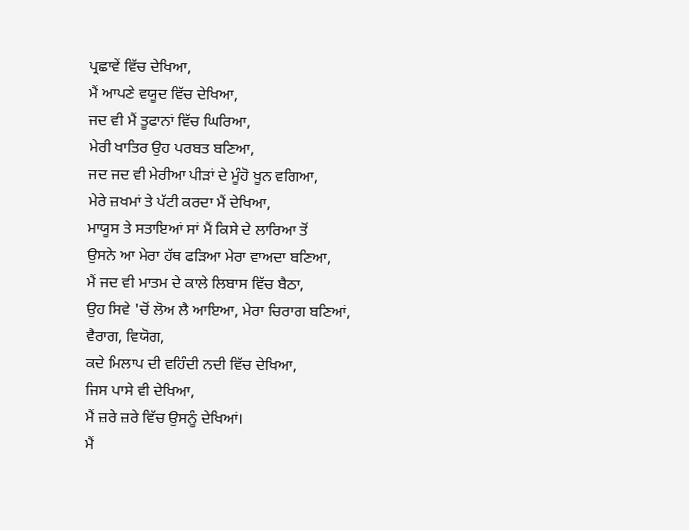ਪ੍ਰਛਾਵੇਂ ਵਿੱਚ ਦੇਖਿਆ,
ਮੈਂ ਆਪਣੇ ਵਯੂਦ ਵਿੱਚ ਦੇਖਿਆ,
ਜਦ ਵੀ ਮੈਂ ਤੂਫਾਨਾਂ ਵਿੱਚ ਘਿਰਿਆ,
ਮੇਰੀ ਖਾਤਿਰ ਉਹ ਪਰਬਤ ਬਣਿਆ,
ਜਦ ਜਦ ਵੀ ਮੇਰੀਆ ਪੀੜਾਂ ਦੇ ਮੂੰਹੋ ਖੂਨ ਵਗਿਆ,
ਮੇਰੇ ਜ਼ਖਮਾਂ ਤੇ ਪੱਟੀ ਕਰਦਾ ਮੈਂ ਦੇਖਿਆ,
ਮਾਯੂਸ ਤੇ ਸਤਾਇਆਂ ਸਾਂ ਮੈਂ ਕਿਸੇ ਦੇ ਲਾਰਿਆ ਤੋਂ
ਉਸਨੇ ਆ ਮੇਰਾ ਹੱਥ ਫੜਿਆ ਮੇਰਾ ਵਾਅਦਾ ਬਣਿਆ,
ਮੈਂ ਜਦ ਵੀ ਮਾਤਮ ਦੇ ਕਾਲੇ ਲਿਬਾਸ ਵਿੱਚ ਬੈਠਾ,
ਉਹ ਸਿਵੇ 'ਚੋਂ ਲੋਅ ਲੈ ਆਇਆ, ਮੇਰਾ ਚਿਰਾਗ ਬਣਿਆਂ,
ਵੈਰਾਗ, ਵਿਯੋਗ,
ਕਦੇ ਮਿਲਾਪ ਦੀ ਵਹਿੰਦੀ ਨਦੀ ਵਿੱਚ ਦੇਖਿਆ,
ਜਿਸ ਪਾਸੇ ਵੀ ਦੇਖਿਆ,
ਮੈਂ ਜ਼ਰੇ ਜ਼ਰੇ ਵਿੱਚ ਉਸਨੂੰ ਦੇਖਿਆਂ।
ਮੈਂ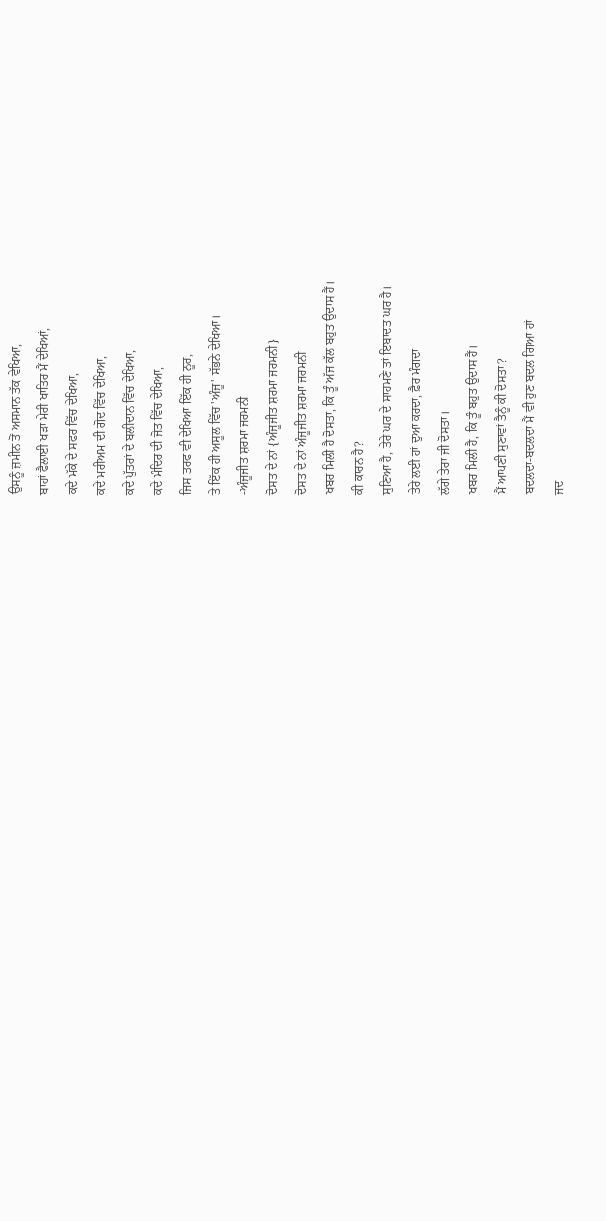ਉਸਨੂੰ ਜ਼ਮੀਨ ਤੋਂ ਅਸਮਾਨ ਤੱਕ ਵੇਖਿਆ,
ਬਾਹਾਂ ਫੈਲਾਈ ਖੜਾ ਮੇਰੀ ਖਾਤਿਰ ਮੈਂ ਦੇਖਿਆਂ,
ਕਦੇ ਮੱਕੇ ਦੇ ਸਫਰ ਵਿੱਚ ਦੇਖਿਆ,
ਕਦੇ ਮਰੀਅਮ ਦੀ ਗੋਦ ਵਿੱਚ ਦੇਖਿਆ,
ਕਦੇ ਪੁੱਤਰਾਂ ਦੇ ਬਲੀਦਾਨ ਵਿੱਚ ਦੇਖਿਆ,
ਕਦੇ ਮੰਦਿਰ ਦੀ ਜੋਤ ਵਿੱਚ ਦੇਖਿਆ,
ਜਿਸ ਤਰਫ ਵੀ ਦੇਖਿਆ ਇੱਕ ਹੀ ਨੂਰ,
ਤੇ ਇੱਕ ਹੀ ਅਸੂਲ ਵਿੱਚ 'ਅੰਜੂ' ਸੱਭਨੇ ਦੇਖਿਆ।
-ਅੰਜੂਜੀਤ ਸ਼ਰਮਾ ਜਰਮਨੀ
ਦੋਸਤ ਦੇ ਨਾਂ {ਅੰਜੂਜੀਤ ਸ਼ਰਮਾ ਜਰਮਨੀ}
ਦੋਸਤ ਦੇ ਨਾਂ ਅੰਜੂਜੀਤ ਸ਼ਰਮਾ ਜਰਮਨੀ
ਖਬਰ ਮਿਲੀ ਹੈ ਦੋਸਤਾ, ਕਿ ਤੂੰ ਅੱਜ ਕੱਲ ਬਹੁਤ ਉਦਾਸ ਹੈਂ।
ਕੀ ਕਾਰਨ ਹੈ?
ਸੁਣਿਆ ਹੈ, ਤੇਰੇ ਘਰ ਦੇ ਸਾਹਮਣੇ ਤਾਂ ਇਬਾਦਤ ਘਰ ਹੈ।
ਤੇਰੇ ਲਈ ਹਾਂ ਦੁਆ ਕਰਦਾ, ਫ਼ੈਰ ਮੰਗਦਾ
ਲੱਗੇ ਤੇਰਾ ਜੀ ਦੋਸਤਾ।
ਖਬਰ ਮਿਲੀ ਹੈ, ਕਿ ਤੂੰ ਬਹੁਤ ਉਦਾਸ ਹੈਂ।
ਮੈਂ ਆਪਣੀ ਸੁਣਾਵਾਂ ਤੈਨੂੰ ਕੀ ਦੋਸਤਾ?
ਬਦਲਦਾ-ਬਦਲਦਾ ਮੈਂ ਵੀ ਹੁਣ ਬਦਲ ਗਿਆ ਹਾਂ
ਜਦ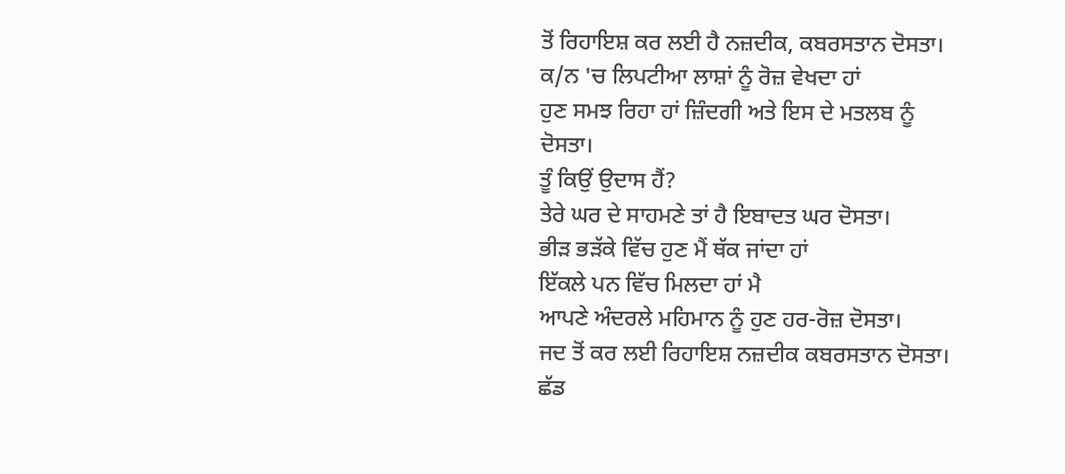ਤੋਂ ਰਿਹਾਇਸ਼ ਕਰ ਲਈ ਹੈ ਨਜ਼ਦੀਕ, ਕਬਰਸਤਾਨ ਦੋਸਤਾ।
ਕ/ਨ 'ਚ ਲਿਪਟੀਆ ਲਾਸ਼ਾਂ ਨੂੰ ਰੋਜ਼ ਵੇਖਦਾ ਹਾਂ
ਹੁਣ ਸਮਝ ਰਿਹਾ ਹਾਂ ਜ਼ਿੰਦਗੀ ਅਤੇ ਇਸ ਦੇ ਮਤਲਬ ਨੂੰ ਦੋਸਤਾ।
ਤੂੰ ਕਿਉਂ ਉਦਾਸ ਹੈਂ?
ਤੇਰੇ ਘਰ ਦੇ ਸਾਹਮਣੇ ਤਾਂ ਹੈ ਇਬਾਦਤ ਘਰ ਦੋਸਤਾ।
ਭੀੜ ਭੜੱਕੇ ਵਿੱਚ ਹੁਣ ਮੈਂ ਥੱਕ ਜਾਂਦਾ ਹਾਂ
ਇੱਕਲੇ ਪਨ ਵਿੱਚ ਮਿਲਦਾ ਹਾਂ ਮੈ
ਆਪਣੇ ਅੰਦਰਲੇ ਮਹਿਮਾਨ ਨੂੰ ਹੁਣ ਹਰ-ਰੋਜ਼ ਦੋਸਤਾ।
ਜਦ ਤੋਂ ਕਰ ਲਈ ਰਿਹਾਇਸ਼ ਨਜ਼ਦੀਕ ਕਬਰਸਤਾਨ ਦੋਸਤਾ।
ਛੱਡ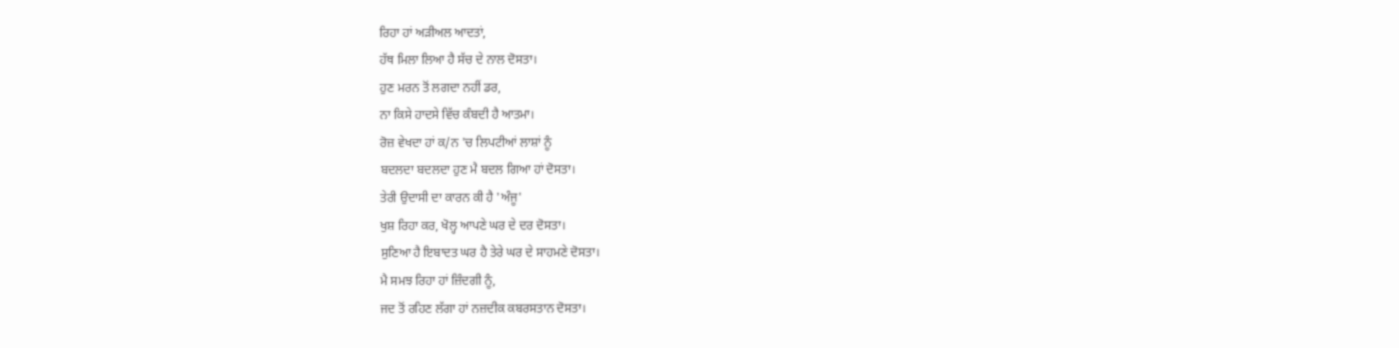ਰਿਹਾ ਹਾਂ ਅੜੀਅਲ ਆਦਤਾਂ,
ਹੱਥ ਮਿਲਾ ਲਿਆ ਹੈ ਸੱਚ ਦੇ ਨਾਲ ਦੋਸਤਾ।
ਹੁਣ ਮਰਨ ਤੋਂ ਲਗਦਾ ਨਹੀਂ ਡਰ,
ਨਾ ਕਿਸੇ ਹਾਦਸੇ ਵਿੱਚ ਕੰਬਦੀ ਹੈ ਆਤਮਾ।
ਰੋਜ਼ ਵੇਖਦਾ ਹਾਂ ਕ/ਨ 'ਚ ਲਿਪਟੀਆਂ ਲਾਸ਼ਾਂ ਨੂੰ
ਬਦਲਦਾ ਬਦਲਦਾ ਹੁਣ ਮੈ ਬਦਲ ਗਿਆ ਹਾਂ ਦੋਸਤਾ।
ਤੇਰੀ ਉਦਾਸੀ ਦਾ ਕਾਰਨ ਕੀ ਹੈ 'ਅੰਜੂ'
ਖੁਸ਼ ਰਿਹਾ ਕਰ, ਖੋਲ੍ਹ ਆਪਣੇ ਘਰ ਦੇ ਦਰ ਦੋਸਤਾ।
ਸੁਣਿਆ ਹੈ ਇਬਾਦਤ ਘਰ ਹੈ ਤੇਰੇ ਘਰ ਦੇ ਸਾਹਮਣੇ ਦੋਸਤਾ।
ਮੈ ਸਮਝ ਰਿਹਾ ਹਾਂ ਜ਼ਿੰਦਗੀ ਨੂੰ,
ਜਦ ਤੋਂ ਰਹਿਣ ਲੱਗਾ ਹਾਂ ਨਜ਼ਦੀਕ ਕਬਰਸਤਾਨ ਦੋਸਤਾ।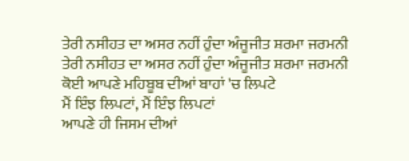ਤੇਰੀ ਨਸੀਹਤ ਦਾ ਅਸਰ ਨਹੀਂ ਹੁੰਦਾ ਅੰਜੂਜੀਤ ਸ਼ਰਮਾ ਜਰਮਨੀ
ਤੇਰੀ ਨਸੀਹਤ ਦਾ ਅਸਰ ਨਹੀਂ ਹੁੰਦਾ ਅੰਜੂਜੀਤ ਸ਼ਰਮਾ ਜਰਮਨੀ
ਕੋਈ ਆਪਣੇ ਮਹਿਬੂਬ ਦੀਆਂ ਬਾਹਾਂ 'ਚ ਲਿਪਟੇ
ਮੈਂ ਇੰਝ ਲਿਪਟਾਂ, ਮੈਂ ਇੰਝ ਲਿਪਟਾਂ
ਆਪਣੇ ਹੀ ਜਿਸਮ ਦੀਆਂ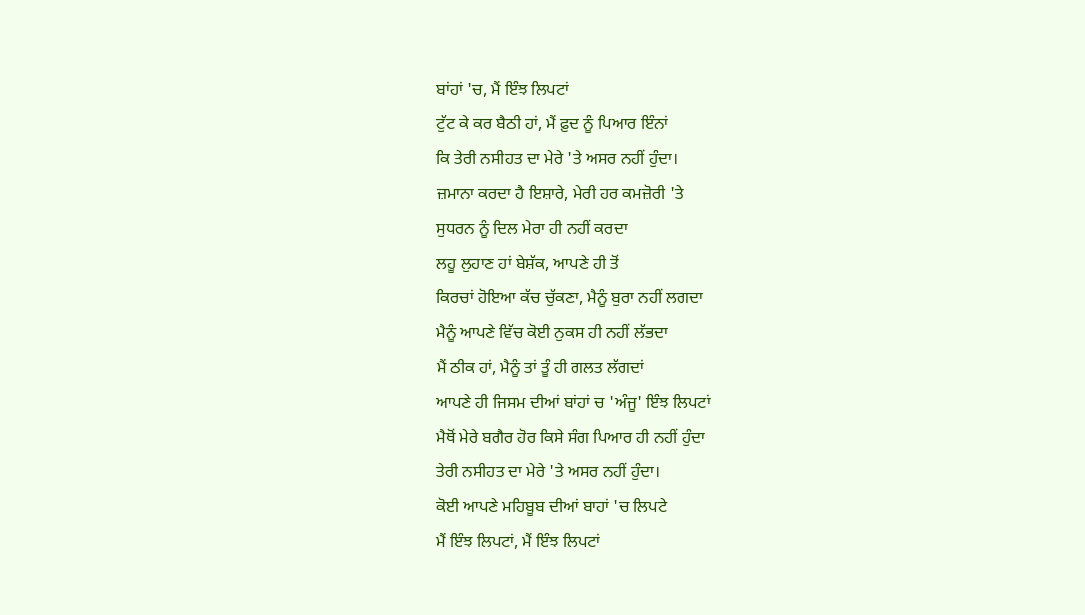ਬਾਂਹਾਂ 'ਚ, ਮੈਂ ਇੰਝ ਲਿਪਟਾਂ
ਟੁੱਟ ਕੇ ਕਰ ਬੈਠੀ ਹਾਂ, ਮੈਂ ਫ਼ੁਦ ਨੂੰ ਪਿਆਰ ਇੰਨਾਂ
ਕਿ ਤੇਰੀ ਨਸੀਹਤ ਦਾ ਮੇਰੇ 'ਤੇ ਅਸਰ ਨਹੀਂ ਹੁੰਦਾ।
ਜ਼ਮਾਨਾ ਕਰਦਾ ਹੈ ਇਸ਼ਾਰੇ, ਮੇਰੀ ਹਰ ਕਮਜ਼ੋਰੀ 'ਤੇ
ਸੁਧਰਨ ਨੂੰ ਦਿਲ ਮੇਰਾ ਹੀ ਨਹੀਂ ਕਰਦਾ
ਲਹੂ ਲੁਹਾਣ ਹਾਂ ਬੇਸ਼ੱਕ, ਆਪਣੇ ਹੀ ਤੋਂ
ਕਿਰਚਾਂ ਹੋਇਆ ਕੱਚ ਚੁੱਕਣਾ, ਮੈਨੂੰ ਬੁਰਾ ਨਹੀਂ ਲਗਦਾ
ਮੈਨੂੰ ਆਪਣੇ ਵਿੱਚ ਕੋਈ ਨੁਕਸ ਹੀ ਨਹੀਂ ਲੱਭਦਾ
ਮੈਂ ਠੀਕ ਹਾਂ, ਮੈਨੂੰ ਤਾਂ ਤੂੰ ਹੀ ਗਲਤ ਲੱਗਦਾਂ
ਆਪਣੇ ਹੀ ਜਿਸਮ ਦੀਆਂ ਬਾਂਹਾਂ ਚ 'ਅੰਜੂ' ਇੰਝ ਲਿਪਟਾਂ
ਮੈਥੋਂ ਮੇਰੇ ਬਗੈਰ ਹੋਰ ਕਿਸੇ ਸੰਗ ਪਿਆਰ ਹੀ ਨਹੀਂ ਹੁੰਦਾ
ਤੇਰੀ ਨਸੀਹਤ ਦਾ ਮੇਰੇ 'ਤੇ ਅਸਰ ਨਹੀਂ ਹੁੰਦਾ।
ਕੋਈ ਆਪਣੇ ਮਹਿਬੂਬ ਦੀਆਂ ਬਾਹਾਂ 'ਚ ਲਿਪਟੇ
ਮੈਂ ਇੰਝ ਲਿਪਟਾਂ, ਮੈਂ ਇੰਝ ਲਿਪਟਾਂ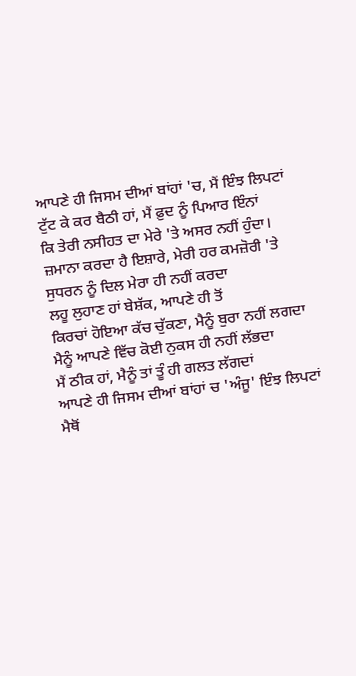ਆਪਣੇ ਹੀ ਜਿਸਮ ਦੀਆਂ ਬਾਂਹਾਂ 'ਚ, ਮੈਂ ਇੰਝ ਲਿਪਟਾਂ
ਟੁੱਟ ਕੇ ਕਰ ਬੈਠੀ ਹਾਂ, ਮੈਂ ਫ਼ੁਦ ਨੂੰ ਪਿਆਰ ਇੰਨਾਂ
ਕਿ ਤੇਰੀ ਨਸੀਹਤ ਦਾ ਮੇਰੇ 'ਤੇ ਅਸਰ ਨਹੀਂ ਹੁੰਦਾ।
ਜ਼ਮਾਨਾ ਕਰਦਾ ਹੈ ਇਸ਼ਾਰੇ, ਮੇਰੀ ਹਰ ਕਮਜ਼ੋਰੀ 'ਤੇ
ਸੁਧਰਨ ਨੂੰ ਦਿਲ ਮੇਰਾ ਹੀ ਨਹੀਂ ਕਰਦਾ
ਲਹੂ ਲੁਹਾਣ ਹਾਂ ਬੇਸ਼ੱਕ, ਆਪਣੇ ਹੀ ਤੋਂ
ਕਿਰਚਾਂ ਹੋਇਆ ਕੱਚ ਚੁੱਕਣਾ, ਮੈਨੂੰ ਬੁਰਾ ਨਹੀਂ ਲਗਦਾ
ਮੈਨੂੰ ਆਪਣੇ ਵਿੱਚ ਕੋਈ ਨੁਕਸ ਹੀ ਨਹੀਂ ਲੱਭਦਾ
ਮੈਂ ਠੀਕ ਹਾਂ, ਮੈਨੂੰ ਤਾਂ ਤੂੰ ਹੀ ਗਲਤ ਲੱਗਦਾਂ
ਆਪਣੇ ਹੀ ਜਿਸਮ ਦੀਆਂ ਬਾਂਹਾਂ ਚ 'ਅੰਜੂ' ਇੰਝ ਲਿਪਟਾਂ
ਮੈਥੋਂ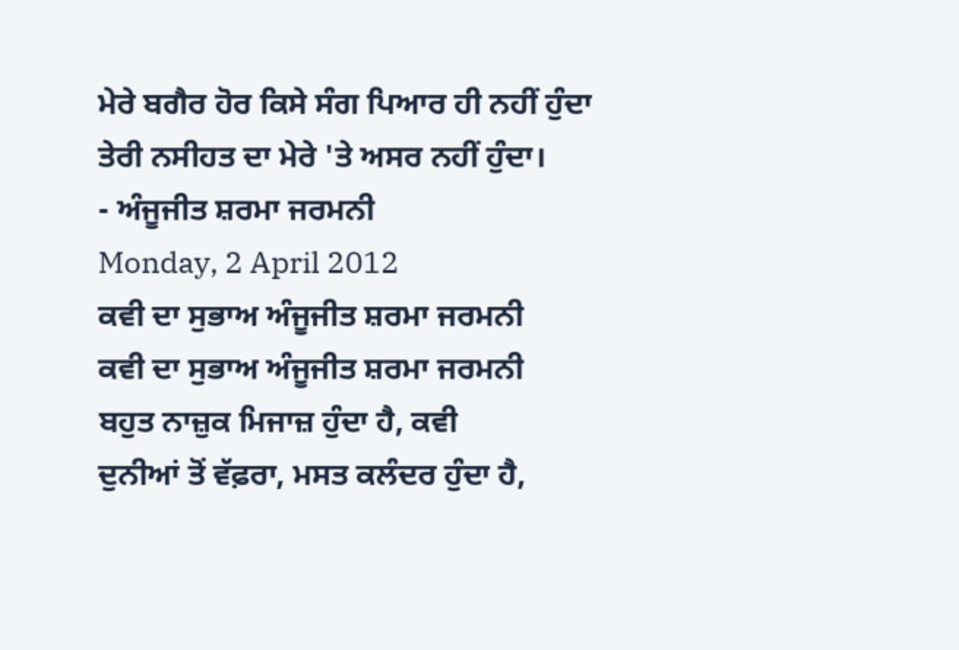ਮੇਰੇ ਬਗੈਰ ਹੋਰ ਕਿਸੇ ਸੰਗ ਪਿਆਰ ਹੀ ਨਹੀਂ ਹੁੰਦਾ
ਤੇਰੀ ਨਸੀਹਤ ਦਾ ਮੇਰੇ 'ਤੇ ਅਸਰ ਨਹੀਂ ਹੁੰਦਾ।
- ਅੰਜੂਜੀਤ ਸ਼ਰਮਾ ਜਰਮਨੀ
Monday, 2 April 2012
ਕਵੀ ਦਾ ਸੁਭਾਅ ਅੰਜੂਜੀਤ ਸ਼ਰਮਾ ਜਰਮਨੀ
ਕਵੀ ਦਾ ਸੁਭਾਅ ਅੰਜੂਜੀਤ ਸ਼ਰਮਾ ਜਰਮਨੀ
ਬਹੁਤ ਨਾਜ਼ੁਕ ਮਿਜਾਜ਼ ਹੁੰਦਾ ਹੈ, ਕਵੀ
ਦੁਨੀਆਂ ਤੋਂ ਵੱਫ਼ਰਾ, ਮਸਤ ਕਲੰਦਰ ਹੁੰਦਾ ਹੈ,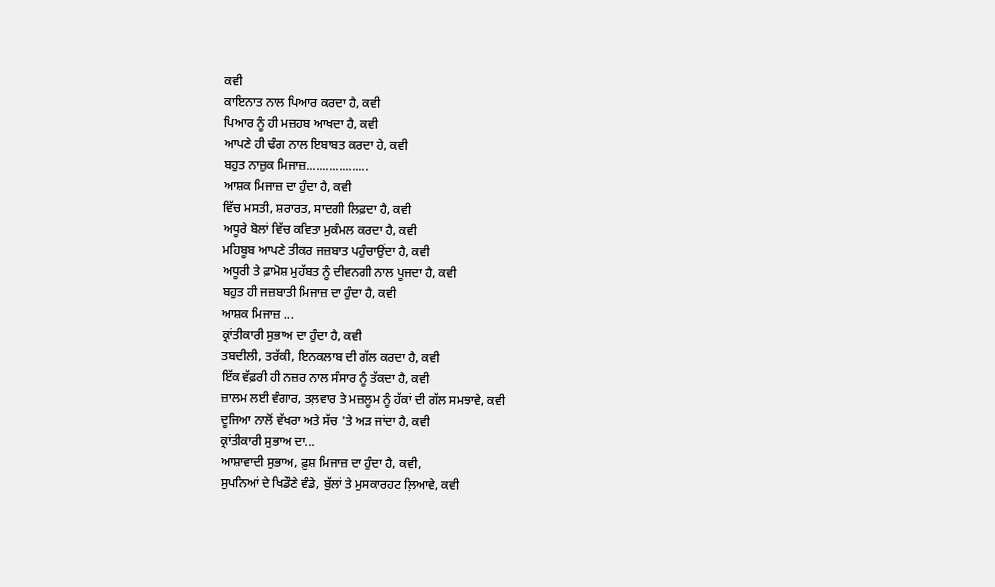ਕਵੀ
ਕਾਇਨਾਤ ਨਾਲ ਪਿਆਰ ਕਰਦਾ ਹੈ, ਕਵੀ
ਪਿਆਰ ਨੂੰ ਹੀ ਮਜ਼ਹਬ ਆਖਦਾ ਹੈ, ਕਵੀ
ਆਪਣੇ ਹੀ ਢੰਗ ਨਾਲ ਇਬਾਬਤ ਕਰਦਾ ਹੇ, ਕਵੀ
ਬਹੁਤ ਨਾਜ਼ੁਕ ਮਿਜਾਜ਼...................
ਆਸ਼ਕ ਮਿਜਾਜ਼ ਦਾ ਹੁੰਦਾ ਹੈ, ਕਵੀ
ਵਿੱਚ ਮਸਤੀ, ਸ਼ਰਾਰਤ, ਸਾਦਗੀ ਲਿਫ਼ਦਾ ਹੈ, ਕਵੀ
ਅਧੂਰੇ ਬੋਲਾਂ ਵਿੱਚ ਕਵਿਤਾ ਮੁਕੰਮਲ ਕਰਦਾ ਹੈ, ਕਵੀ
ਮਹਿਬੂਬ ਆਪਣੇ ਤੀਕਰ ਜਜ਼ਬਾਤ ਪਹੁੰਚਾਉਂਦਾ ਹੈ, ਕਵੀ
ਅਧੂਰੀ ਤੇ ਫ਼ਾਮੋਸ਼ ਮੁਹੱਬਤ ਨੂੰ ਦੀਵਨਗੀ ਨਾਲ ਪੂਜਦਾ ਹੈ, ਕਵੀ
ਬਹੁਤ ਹੀ ਜਜ਼ਬਾਤੀ ਮਿਜਾਜ਼ ਦਾ ਹੁੰਦਾ ਹੈ, ਕਵੀ
ਆਸ਼ਕ ਮਿਜਾਜ਼ ...
ਕ੍ਰਾਂਤੀਕਾਰੀ ਸੁਭਾਅ ਦਾ ਹੁੰਦਾ ਹੈ, ਕਵੀ
ਤਬਦੀਲੀ, ਤਰੱਕੀ, ਇਨਕਲਾਬ ਦੀ ਗੱਲ ਕਰਦਾ ਹੈ, ਕਵੀ
ਇੱਕ ਵੱਫ਼ਰੀ ਹੀ ਨਜ਼ਰ ਨਾਲ ਸੰਸਾਰ ਨੂੰ ਤੱਕਦਾ ਹੈ, ਕਵੀ
ਜ਼ਾਲਮ ਲਈ ਵੰਗਾਰ, ਤਲ਼ਵਾਰ ਤੇ ਮਜ਼ਲੂਮ ਨੂੰ ਹੱਕਾਂ ਦੀ ਗੱਲ ਸਮਝਾਵੇ, ਕਵੀ
ਦੂਜਿਆ ਨਾਲੋਂ ਵੱਖਰਾ ਅਤੇ ਸੱਚ 'ਤੇ ਅੜ ਜਾਂਦਾ ਹੈ, ਕਵੀ
ਕ੍ਰਾਂਤੀਕਾਰੀ ਸੁਭਾਅ ਦਾ...
ਆਸ਼ਾਵਾਦੀ ਸੁਭਾਅ, ਫ਼ੁਸ਼ ਮਿਜਾਜ਼ ਦਾ ਹੁੰਦਾ ਹੈ, ਕਵੀ,
ਸੁਪਨਿਆਂ ਦੇ ਖਿਡੌਣੇ ਵੰਡੇ, ਬੁੱਲਾਂ ਤੇ ਮੁਸਕਾਰਹਟ ਲ਼ਿਆਵੇ, ਕਵੀ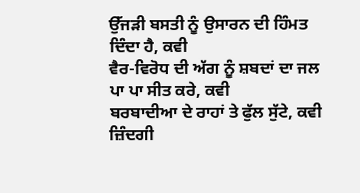ਉੱਜੜੀ ਬਸਤੀ ਨੂੰ ਉਸਾਰਨ ਦੀ ਹਿੰਮਤ ਦਿੰਦਾ ਹੈ, ਕਵੀ
ਵੈਰ-ਵਿਰੋਧ ਦੀ ਅੱਗ ਨੂੰ ਸ਼ਬਦਾਂ ਦਾ ਜਲ ਪਾ ਪਾ ਸੀਤ ਕਰੇ, ਕਵੀ
ਬਰਬਾਦੀਆ ਦੇ ਰਾਹਾਂ ਤੇ ਫੁੱਲ ਸੁੱਟੇ, ਕਵੀ
ਜ਼ਿੰਦਗੀ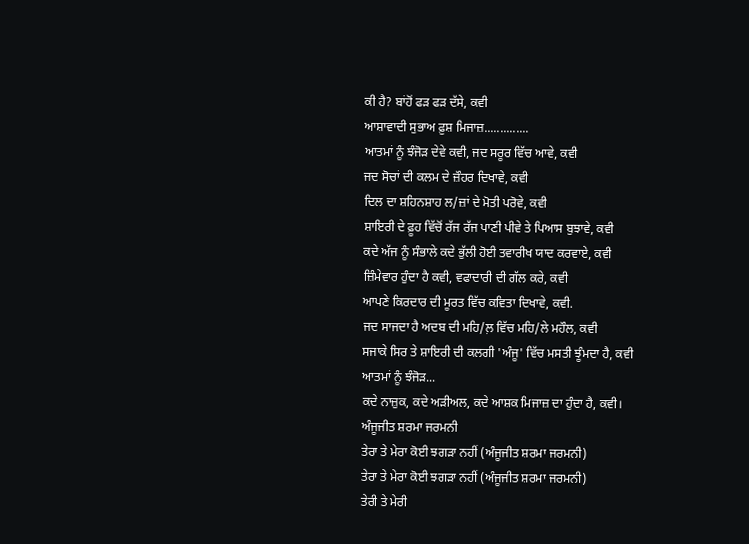ਕੀ ਹੈ? ਬਾਂਹੋਂ ਫੜ ਫੜ ਦੱਸੇ, ਕਵੀ
ਆਸ਼ਾਵਾਦੀ ਸੁਭਾਅ ਫ਼ੁਸ਼ ਮਿਜਾਜ਼..............
ਆਤਮਾਂ ਨੂੰ ਝੰਜੋੜ ਦੇਵੇ ਕਵੀ, ਜਦ ਸਰੂਰ ਵਿੱਚ ਆਵੇ, ਕਵੀ
ਜਦ ਸੋਚਾਂ ਦੀ ਕਲਮ ਦੇ ਜ਼ੌਹਰ ਦਿਖਾਵੇ, ਕਵੀ
ਦਿਲ ਦਾ ਸ਼ਹਿਨਸ਼ਾਹ ਲ/ਜ਼ਾਂ ਦੇ ਮੋਤੀ ਪਰੋਵੇ, ਕਵੀ
ਸ਼ਾਇਰੀ ਦੇ ਫ਼ੂਹ ਵਿੱਚੋਂ ਰੱਜ ਰੱਜ ਪਾਣੀ ਪੀਵੇ ਤੇ ਪਿਆਸ ਬੁਝਾਵੇ, ਕਵੀ
ਕਦੇ ਅੱਜ ਨੂੰ ਸੰਭਾਲੇ ਕਦੇ ਭੁੱਲੀ ਹੋਈ ਤਵਾਰੀਖ ਯਾਦ ਕਰਵਾਏ, ਕਵੀ
ਜ਼ਿੰਮੇਵਾਰ ਹੁੰਦਾ ਹੈ ਕਵੀ, ਵਫਾਦਾਰੀ ਦੀ ਗੱਲ ਕਰੇ, ਕਵੀ
ਆਪਣੇ ਕਿਰਦਾਰ ਦੀ ਮੂਰਤ ਵਿੱਚ ਕਵਿਤਾ ਦਿਖਾਵੇ, ਕਵੀ.
ਜਦ ਸਾਜਦਾ ਹੈ ਅਦਬ ਦੀ ਮਹਿ/ਲ਼ ਵਿੱਚ ਮਹਿ/ਲੇ ਮਹੌਲ, ਕਵੀ
ਸਜਾਕੇ ਸਿਰ ਤੇ ਸ਼ਾਇਰੀ ਦੀ ਕਲਗੀ 'ਅੰਜੂ' ਵਿੱਚ ਮਸਤੀ ਝੂੰਮਦਾ ਹੈ, ਕਵੀ
ਆਤਮਾਂ ਨੂੰ ਝੰਜੋੜ...
ਕਦੇ ਨਾਜ਼ੁਕ, ਕਦੇ ਅੜੀਅਲ, ਕਦੇ ਆਸ਼ਕ ਮਿਜਾਜ਼ ਦਾ ਹੁੰਦਾ ਹੈ, ਕਵੀ।
ਅੰਜੂਜੀਤ ਸ਼ਰਮਾ ਜਰਮਨੀ
ਤੇਰਾ ਤੇ ਮੇਰਾ ਕੋਈ ਝਗੜਾ ਨਹੀਂ (ਅੰਜੂਜੀਤ ਸ਼ਰਮਾ ਜਰਮਨੀ)
ਤੇਰਾ ਤੇ ਮੇਰਾ ਕੋਈ ਝਗੜਾ ਨਹੀਂ (ਅੰਜੂਜੀਤ ਸ਼ਰਮਾ ਜਰਮਨੀ)
ਤੇਰੀ ਤੇ ਮੇਰੀ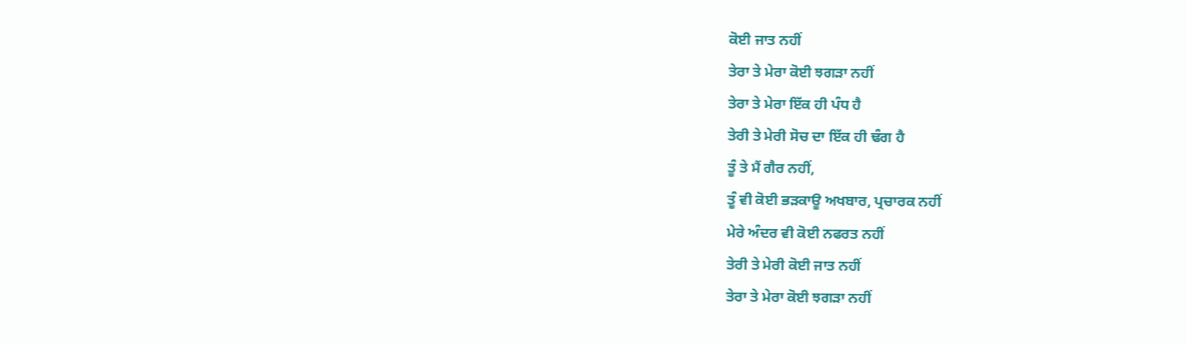ਕੋਈ ਜਾਤ ਨਹੀਂ
ਤੇਰਾ ਤੇ ਮੇਰਾ ਕੋਈ ਝਗੜਾ ਨਹੀਂ
ਤੇਰਾ ਤੇ ਮੇਰਾ ਇੱਕ ਹੀ ਪੰਧ ਹੈ
ਤੇਰੀ ਤੇ ਮੇਰੀ ਸੋਚ ਦਾ ਇੱਕ ਹੀ ਢੰਗ ਹੈ
ਤੂੰ ਤੇ ਮੈਂ ਗੈਰ ਨਹੀਂ,
ਤੂੰ ਵੀ ਕੋਈ ਭੜਕਾਊ ਅਖਬਾਰ, ਪ੍ਰਚਾਰਕ ਨਹੀਂ
ਮੇਰੇ ਅੰਦਰ ਵੀ ਕੋਈ ਨਫਰਤ ਨਹੀਂ
ਤੇਰੀ ਤੇ ਮੇਰੀ ਕੋਈ ਜਾਤ ਨਹੀਂ
ਤੇਰਾ ਤੇ ਮੇਰਾ ਕੋਈ ਝਗੜਾ ਨਹੀਂ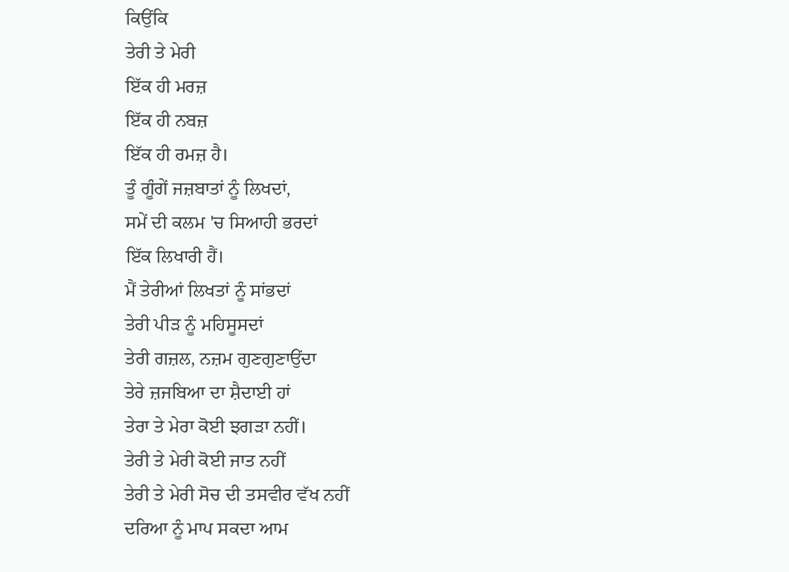ਕਿਉਂਕਿ
ਤੇਰੀ ਤੇ ਮੇਰੀ
ਇੱਕ ਹੀ ਮਰਜ਼
ਇੱਕ ਹੀ ਨਬਜ਼
ਇੱਕ ਹੀ ਰਮਜ਼ ਹੈ।
ਤੂੰ ਗੂੰਗੇਂ ਜਜ਼ਬਾਤਾਂ ਨੂੰ ਲਿਖਦਾਂ,
ਸਮੇਂ ਦੀ ਕਲਮ 'ਚ ਸਿਆਹੀ ਭਰਦਾਂ
ਇੱਕ ਲਿਖਾਰੀ ਹੈਂ।
ਮੈਂ ਤੇਰੀਆਂ ਲਿਖਤਾਂ ਨੂੰ ਸਾਂਭਦਾਂ
ਤੇਰੀ ਪੀੜ ਨੂੰ ਮਹਿਸੂਸਦਾਂ
ਤੇਰੀ ਗਜ਼ਲ, ਨਜ਼ਮ ਗੁਣਗੁਣਾਉਂਦਾ
ਤੇਰੇ ਜ਼ਜਬਿਆ ਦਾ ਸ਼ੈਦਾਈ ਹਾਂ
ਤੇਰਾ ਤੇ ਮੇਰਾ ਕੋਈ ਝਗੜਾ ਨਹੀਂ।
ਤੇਰੀ ਤੇ ਮੇਰੀ ਕੋਈ ਜਾਤ ਨਹੀਂ
ਤੇਰੀ ਤੇ ਮੇਰੀ ਸੋਚ ਦੀ ਤਸਵੀਰ ਵੱਖ ਨਹੀਂ
ਦਰਿਆ ਨੂੰ ਮਾਪ ਸਕਦਾ ਆਮ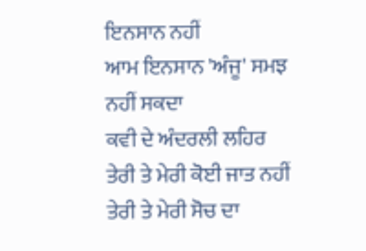ਇਨਸਾਨ ਨਹੀਂ
ਆਮ ਇਨਸਾਨ 'ਅੰਜੂ' ਸਮਝ ਨਹੀਂ ਸਕਦਾ
ਕਵੀ ਦੇ ਅੰਦਰਲੀ ਲਹਿਰ
ਤੇਰੀ ਤੇ ਮੇਰੀ ਕੋਈ ਜਾਤ ਨਹੀਂ
ਤੇਰੀ ਤੇ ਮੇਰੀ ਸੋਚ ਦਾ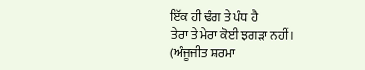ਇੱਕ ਹੀ ਢੰਗ ਤੇ ਪੰਧ ਹੈ
ਤੇਰਾ ਤੇ ਮੇਰਾ ਕੋਈ ਝਗੜਾ ਨਹੀਂ।
(ਅੰਜੂਜੀਤ ਸ਼ਰਮਾ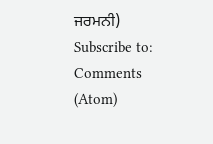ਜਰਮਨੀ)
Subscribe to:
Comments (Atom)